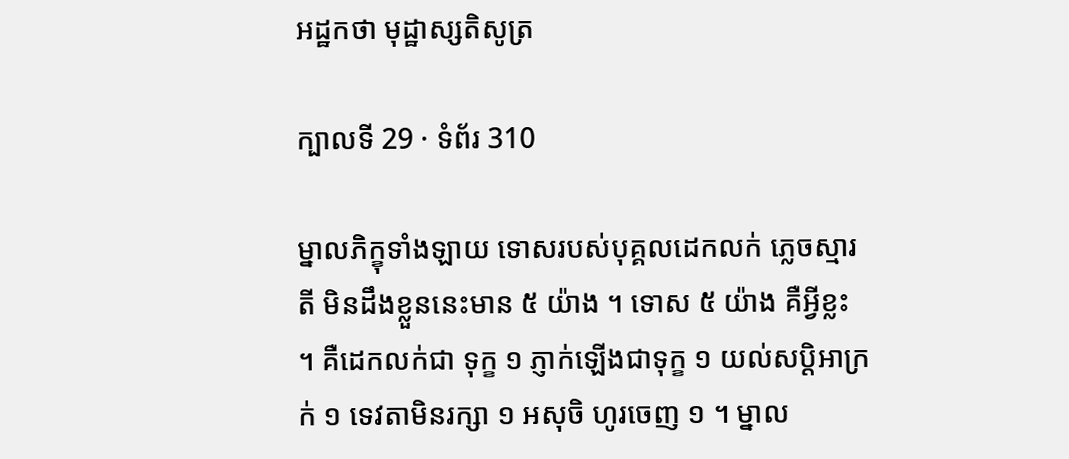អដ្ឋកថា មុដ្ឋាស្សតិសូត្រ

ក្បាលទី 29 · ទំព័រ 310

ម្នាលភិក្ខុទាំងឡាយ ទោសរបស់បុគ្គលដេកលក់ ភ្លេចស្មារតី មិនដឹងខ្លួននេះមាន ៥ យ៉ាង ។ ទោស ៥ យ៉ាង គឺអ្វីខ្លះ ។ គឺដេកលក់ជា ទុក្ខ ១ ភ្ញាក់ឡើងជាទុក្ខ ១ យល់សប្តិអាក្រក់ ១ ទេវតាមិនរក្សា ១ អសុចិ ហូរចេញ ១ ។ ម្នាល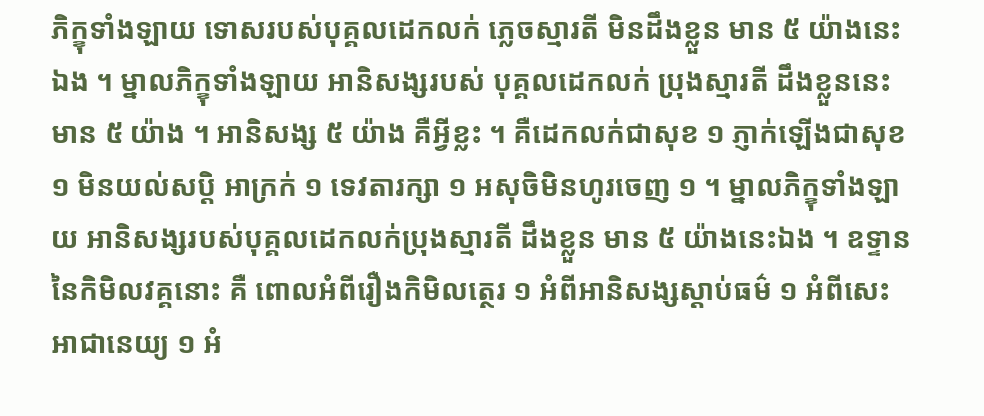ភិក្ខុទាំងឡាយ ទោសរបស់បុគ្គលដេកលក់ ភ្លេចស្មារតី មិនដឹងខ្លួន មាន ៥ យ៉ាងនេះឯង ។ ម្នាលភិក្ខុទាំងឡាយ អានិសង្សរបស់ បុគ្គលដេកលក់ ប្រុងស្មារតី ដឹងខ្លួននេះ មាន ៥ យ៉ាង ។ អានិសង្ស ៥ យ៉ាង គឺអ្វីខ្លះ ។ គឺដេកលក់ជាសុខ ១ ភ្ញាក់ឡើងជាសុខ ១ មិនយល់សប្តិ អាក្រក់ ១ ទេវតារក្សា ១ អសុចិមិនហូរចេញ ១ ។ ម្នាលភិក្ខុទាំងឡាយ អានិសង្សរបស់បុគ្គលដេកលក់ប្រុងស្មារតី ដឹងខ្លួន មាន ៥ យ៉ាងនេះឯង ។ ឧទ្ទាននៃកិមិលវគ្គនោះ គឺ ពោលអំពីរឿងកិមិលត្ថេរ ១ អំពីអានិសង្សស្តាប់ធម៌ ១ អំពីសេះអាជានេយ្យ ១ អំ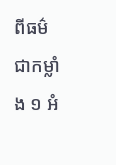ពីធម៌ជាកម្លាំង ១ អំ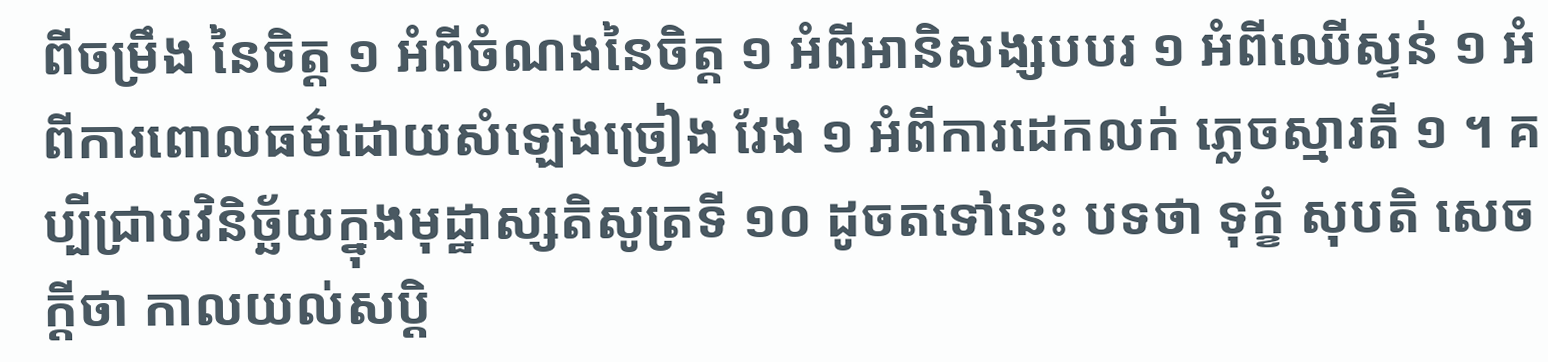ពីចម្រឹង នៃចិត្ត ១ អំពីចំណងនៃចិត្ត ១ អំពីអានិសង្សបបរ ១ អំពីឈើស្ទន់ ១ អំពីការពោលធម៌ដោយសំឡេងច្រៀង វែង ១ អំពីការដេកលក់ ភ្លេចស្មារតី ១ ។ គប្បីជ្រាបវិនិច្ឆ័យក្នុងមុដ្ឋាស្សតិសូត្រទី ១០ ដូចតទៅនេះ បទថា ទុក្ខំ សុបតិ សេចក្តីថា កាលយល់សប្តិ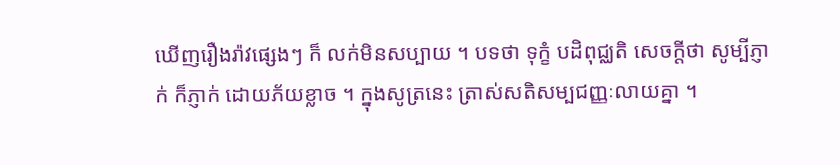ឃើញរឿងរ៉ាវផ្សេងៗ ក៏ លក់មិនសប្បាយ ។ បទថា ទុក្ខំ បដិពុជ្ឈតិ សេចក្តីថា សូម្បីភ្ញាក់ ក៏ភ្ញាក់ ដោយភ័យខ្លាច ។ ក្នុងសូត្រនេះ ត្រាស់សតិសម្បជញ្ញៈលាយគ្នា ។